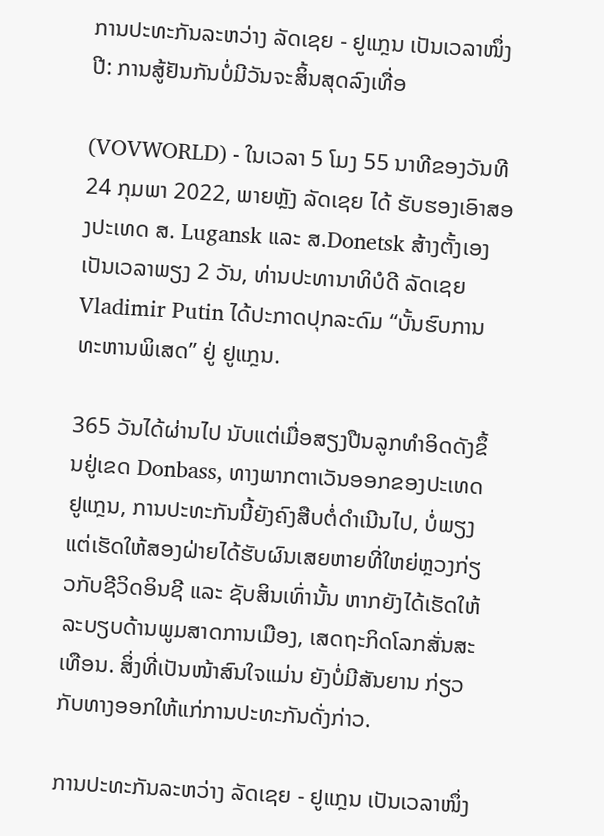ການປະທະກັນລະຫວ່າງ ລັດເຊຍ - ຢູແກຼນ ເປັນເວລາໜຶ່ງປີ: ການສູ້ຢັນກັນບໍ່ມີວັນຈະສິ້ນສຸດລົງເທື່ອ

(VOVWORLD) - ໃນເວລາ 5 ໂມງ 55 ນາທີຂອງວັນທີ 24 ກຸມພາ 2022, ພາຍຫຼັງ ລັດເຊຍ ໄດ້ ຮັບຮອງເອົາສອງປະເທດ ສ. Lugansk ແລະ ສ.Donetsk ສ້າງຕັ້ງເອງເປັນເວລາພຽງ 2 ວັນ, ທ່ານປະທານາທິບໍດີ ລັດເຊຍ Vladimir Putin ໄດ້ປະກາດປຸກລະດົມ “ບັ້ນຮົບການທະຫານພິເສດ” ຢູ່ ຢູແກຼນ.

365 ວັນໄດ້ຜ່ານໄປ ນັບແຕ່ເມື່ອສຽງປືນລູກທຳອິດດັງຂຶ້ນຢູ່ເຂດ Donbass, ທາງພາກຕາເວັນອອກຂອງປະເທດ ຢູແກຼນ, ການປະທະກັນນີ້ຍັງຄົງສືບຕໍ່ດຳເນີນໄປ, ບໍ່ພຽງແຕ່ເຮັດໃຫ້ສອງຝ່າຍໄດ້ຮັບຜົນເສຍຫາຍທີ່ໃຫຍ່ຫຼວງກ່ຽວກັບຊີວິດອິນຊີ ແລະ ຊັບສິນເທົ່ານັ້ນ ຫາກຍັງໄດ້ເຮັດໃຫ້ລະບຽບດ້ານພູມສາດການເມືອງ, ເສດຖະກິດໂລກສັ່ນສະເທືອນ. ສິ່ງທີ່ເປັນໜ້າສົນໃຈແມ່ນ ຍັງບໍ່ມີສັນຍານ ກ່ຽວກັບທາງອອກໃຫ້ແກ່ການປະທະກັນດັ່ງກ່າວ.

ການປະທະກັນລະຫວ່າງ ລັດເຊຍ - ຢູແກຼນ ເປັນເວລາໜຶ່ງ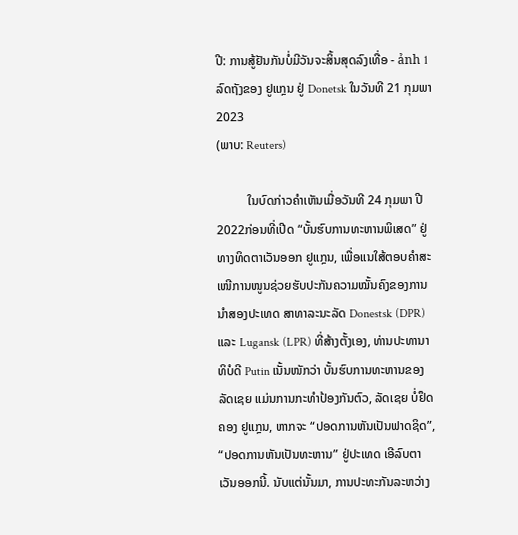ປີ: ການສູ້ຢັນກັນບໍ່ມີວັນຈະສິ້ນສຸດລົງເທື່ອ - ảnh 1ລົດຖັງຂອງ ຢູແກຼນ ຢູ່ Donetsk ໃນວັນທີ 21 ກຸມພາ 2023
(ພາບ: Reuters)

          ໃນບົດກ່າວຄຳເຫັນເມື່ອວັນທີ 24 ກຸມພາ ປີ 2022ກ່ອນທີ່ເປີດ “ບັ້ນຮົບການທະຫານພິເສດ” ຢູ່ທາງທິດຕາເວັນອອກ ຢູແກຼນ, ເພື່ອແນໃສ້ຕອບຄຳສະເໜີການໜູນຊ່ວຍຮັບປະກັນຄວາມໝັ້ນຄົງຂອງການນຳສອງປະເທດ ສາທາລະນະລັດ Donestsk (DPR) ແລະ Lugansk (LPR) ທີ່ສ້າງຕັ້ງເອງ, ທ່ານປະທານາທິບໍດີ Putin ເນັ້ນໜັກວ່າ ບັ້ນຮົບການທະຫານຂອງ ລັດເຊຍ ແມ່ນການກະທຳປ້ອງກັນຕົວ, ລັດເຊຍ ບໍ່ຢຶດຄອງ ຢູແກຼນ, ຫາກຈະ “ປອດການຫັນເປັນຟາດຊິດ”, “ປອດການຫັນເປັນທະຫານ” ຢູ່ປະເທດ ເອີລົບຕາເວັນອອກນີ້. ນັບແຕ່ນັ້ນມາ, ການປະທະກັນລະຫວ່າງ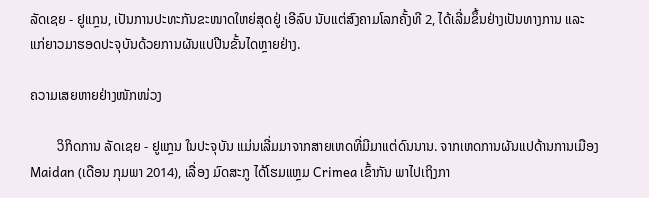ລັດເຊຍ - ຢູແກຼນ, ເປັນການປະທະກັນຂະໜາດໃຫຍ່ສຸດຢູ່ ເອີລົບ ນັບແຕ່ສົງຄາມໂລກຄັ້ງທີ 2, ໄດ້ເລີ່ມຂຶ້ນຢ່າງເປັນທາງການ ແລະ ແກ່ຍາວມາຮອດປະຈຸບັນດ້ວຍການຜັນແປປີນຂັ້ນໄດຫຼາຍຢ່າງ.

ຄວາມເສຍຫາຍຢ່າງໜັກໜ່ວງ

        ວິກິດການ ລັດເຊຍ - ຢູແກຼນ ໃນປະຈຸບັນ ແມ່ນເລີ່ມມາຈາກສາຍເຫດທີ່ມີມາແຕ່ດົນນານ. ຈາກເຫດການຜັນແປດ້ານການເມືອງ Maidan (ເດືອນ ກຸມພາ 2014), ເລື່ອງ ມົດສະກູ ໄດ້ໂຮມແຫຼມ Crimea ເຂົ້າກັນ ພາໄປເຖິງກາ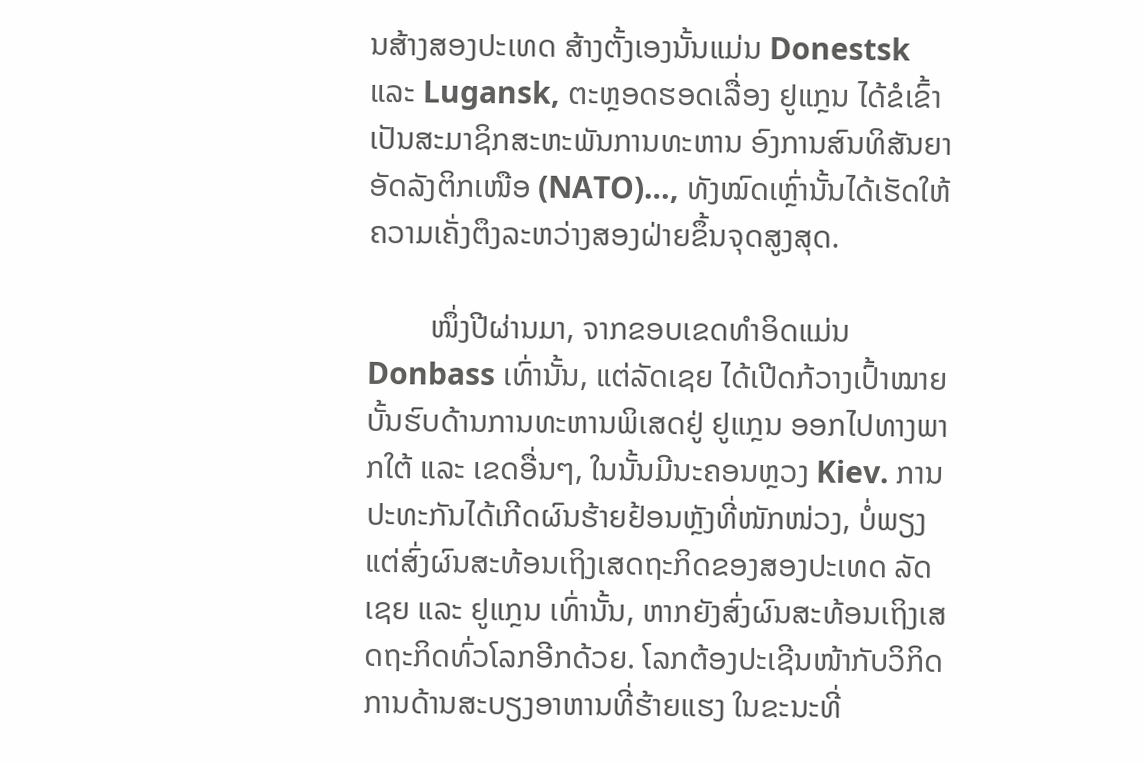ນສ້າງສອງປະເທດ ສ້າງຕັ້ງເອງນັ້ນແມ່ນ Donestsk ແລະ Lugansk, ຕະຫຼອດຮອດເລື່ອງ ຢູແກຼນ ໄດ້ຂໍເຂົ້າເປັນສະມາຊິກສະຫະພັນການທະຫານ ອົງການສົນທິສັນຍາ ອັດລັງຕິກເໜືອ (NATO)…, ທັງໝົດເຫຼົ່ານັ້ນໄດ້ເຮັດໃຫ້ຄວາມເຄັ່ງຕຶງລະຫວ່າງສອງຝ່າຍຂຶ້ນຈຸດສູງສຸດ.

        ໜຶ່ງປີຜ່ານມາ, ຈາກຂອບເຂດທຳອິດແມ່ນ Donbass ເທົ່ານັ້ນ, ແຕ່ລັດເຊຍ ໄດ້ເປີດກ້ວາງເປົ້າໝາຍບັ້ນຮົບດ້ານການທະຫານພິເສດຢູ່ ຢູແກຼນ ອອກໄປທາງພາກໃຕ້ ແລະ ເຂດອື່ນໆ, ໃນນັ້ນມີນະຄອນຫຼວງ Kiev. ການປະທະກັນໄດ້ເກີດຜົນຮ້າຍຢ້ອນຫຼັງທີ່ໜັກໜ່ວງ, ບໍ່ພຽງແຕ່ສົ່ງຜົນສະທ້ອນເຖິງເສດຖະກິດຂອງສອງປະເທດ ລັດເຊຍ ແລະ ຢູແກຼນ ເທົ່ານັ້ນ, ຫາກຍັງສົ່ງຜົນສະທ້ອນເຖິງເສດຖະກິດທົ່ວໂລກອີກດ້ວຍ. ໂລກຕ້ອງປະເຊີນໜ້າກັບວິກິດການດ້ານສະບຽງອາຫານທີ່ຮ້າຍແຮງ ໃນຂະນະທີ່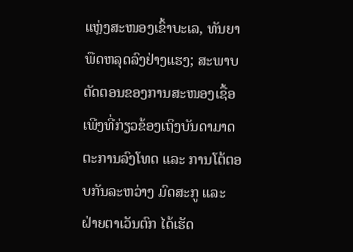ແຫຼ່ງສະໜອງເຂົ້າບະເລ, ທັນຍາພືດຫລຸດລົງຢ່າງແຮງ; ສະພາບຕັດຕອນຂອງການສະໜອງເຊື້ອເພີງທີ່ກ່ຽວຂ້ອງເຖິງບັນດາມາດຕະການລົງໂທດ ແລະ ການໂຕ້ຕອບກັນລະຫວ່າງ ມົດສະກູ ແລະ ຝ່າຍຕາເວັນຕົກ ໄດ້ເຮັດ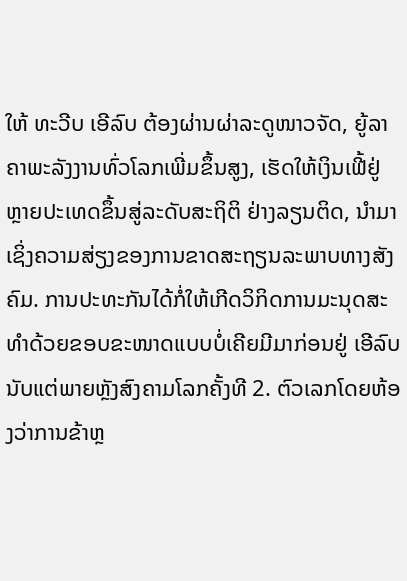ໃຫ້ ທະວີບ ເອີລົບ ຕ້ອງຜ່ານຜ່າລະດູໜາວຈັດ, ຍູ້ລາຄາພະລັງງານທົ່ວໂລກເພີ່ມຂຶ້ນສູງ, ເຮັດໃຫ້ເງິນເຟີ້ຢູ່ຫຼາຍປະເທດຂຶ້ນສູ່ລະດັບສະຖິຕິ ຢ່າງລຽນຕິດ, ນຳມາເຊິ່ງຄວາມສ່ຽງຂອງການຂາດສະຖຽນລະພາບທາງສັງຄົມ. ການປະທະກັນໄດ້ກໍ່ໃຫ້ເກີດວິກິດການມະນຸດສະທຳດ້ວຍຂອບຂະໜາດແບບບໍ່ເຄີຍມີມາກ່ອນຢູ່ ເອີລົບ ນັບແຕ່ພາຍຫຼັງສົງຄາມໂລກຄັ້ງທີ 2. ຕົວເລກໂດຍຫ້ອງວ່າການຂ້າຫຼ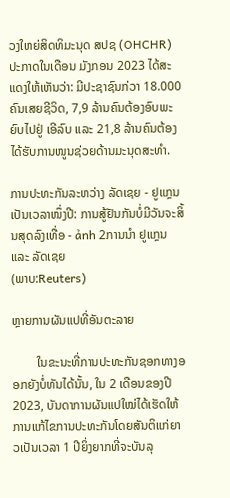ວງໃຫຍ່ສິດທິມະນຸດ ສປຊ (OHCHR) ປະກາດໃນເດືອນ ມັງກອນ 2023 ໄດ້ສະແດງໃຫ້ເຫັນວ່າ: ມີປະຊາຊົນກ່ວາ 18.000 ຄົນເສຍຊີວິດ, 7,9 ລ້ານຄົນຕ້ອງອົບພະຍົບໄປຢູ່ ເອີລົບ ແລະ 21,8 ລ້ານຄົນຕ້ອງໄດ້ຮັບການໜູນຊ່ວຍດ້ານມະນຸດສະທຳ.

ການປະທະກັນລະຫວ່າງ ລັດເຊຍ - ຢູແກຼນ ເປັນເວລາໜຶ່ງປີ: ການສູ້ຢັນກັນບໍ່ມີວັນຈະສິ້ນສຸດລົງເທື່ອ - ảnh 2ການນຳ ຢູແກຼນ ແລະ ລັດເຊຍ
(ພາບ:Reuters)

ຫຼາຍການຜັນແປທີ່ອັນຕະລາຍ

        ໃນຂະນະທີ່ການປະທະກັນຊອກທາງອອກຍັງບໍ່ທັນໄດ້ນັ້ນ, ໃນ 2 ເດືອນຂອງປີ 2023, ບັນດາການຜັນແປໃໝ່ໄດ້ເຮັດໃຫ້ການແກ້ໄຂການປະທະກັນໂດຍສັນຕິແກ່ຍາວເປັນເວລາ 1 ປີຍິ່ງຍາກທີ່ຈະບັນລຸ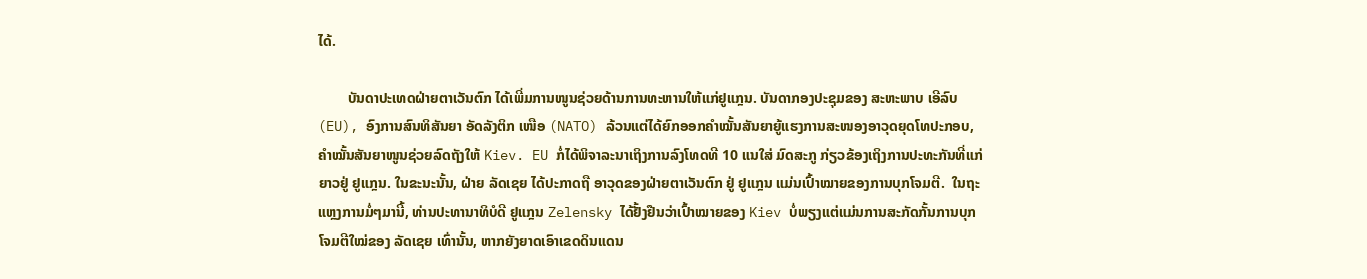ໄດ້.

        ບັນດາປະເທດຝ່າຍຕາເວັນຕົກ ໄດ້ເພີ່ມການໜູນຊ່ວຍດ້ານການທະຫານໃຫ້ແກ່ຢູແກຼນ. ບັນດາກອງປະຊຸມຂອງ ສະຫະພາບ ເອີລົບ (EU), ອົງການສົນທິສັນຍາ ອັດລັງຕິກ ເໜືອ (NATO) ລ້ວນແຕ່ໄດ້ຍົກອອກຄຳໝັ້ນສັນຍາຍູ້ແຮງການສະໜອງອາວຸດຍຸດໂທປະກອບ, ຄຳໝັ້ນສັນຍາໜູນຊ່ວຍລົດຖັງໃຫ້ Kiev. EU ກໍ່ໄດ້ພິຈາລະນາເຖິງການລົງໂທດທີ 10 ແນໃສ່ ມົດສະກູ ກ່ຽວຂ້ອງເຖິງການປະທະກັນທີ່ແກ່ຍາວຢູ່ ຢູແກຼນ. ໃນຂະນະນັ້ນ, ຝ່າຍ ລັດເຊຍ ໄດ້ປະກາດຖື ອາວຸດຂອງຝ່າຍຕາເວັນຕົກ ຢູ່ ຢູແກຼນ ແມ່ນເປົ້າໝາຍຂອງການບຸກໂຈມຕີ.  ໃນຖະແຫຼງການມໍ່ໆມານີ້, ທ່ານປະທານາທິບໍດີ ຢູແກຼນ Zelensky ໄດ້ຢັ້ງຢືນວ່າເປົ້າໝາຍຂອງ Kiev ບໍ່ພຽງແຕ່ແມ່ນການສະກັດກັ້ນການບຸກໂຈມຕີໃໝ່ຂອງ ລັດເຊຍ ເທົ່ານັ້ນ, ຫາກຍັງຍາດເອົາເຂດດິນແດນ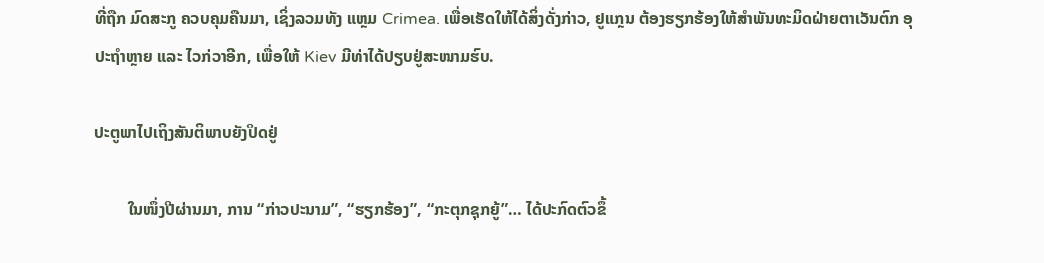ທີ່ຖືກ ມົດສະກູ ຄວບຄຸມຄືນມາ, ເຊິ່ງລວມທັງ ແຫຼມ Crimea. ເພື່ອເຮັດໃຫ້ໄດ້ສິ່ງດັ່ງກ່າວ, ຢູແກຼນ ຕ້ອງຮຽກຮ້ອງໃຫ້ສຳພັນທະມິດຝ່າຍຕາເວັນຕົກ ອຸປະຖຳຫຼາຍ ແລະ ໄວກ່ວາອີກ, ເພື່ອໃຫ້ Kiev ມີທ່າໄດ້ປຽບຢູ່ສະໜາມຮົບ.

ປະຕູພາໄປເຖິງສັນຕິພາບຍັງປິດຢູ່

        ໃນໜຶ່ງປີຜ່ານມາ, ການ “ກ່າວປະນາມ”, “ຮຽກຮ້ອງ”, “ກະຕຸກຊຸກຍູ້”… ໄດ້ປະກົດຕົວຂຶ້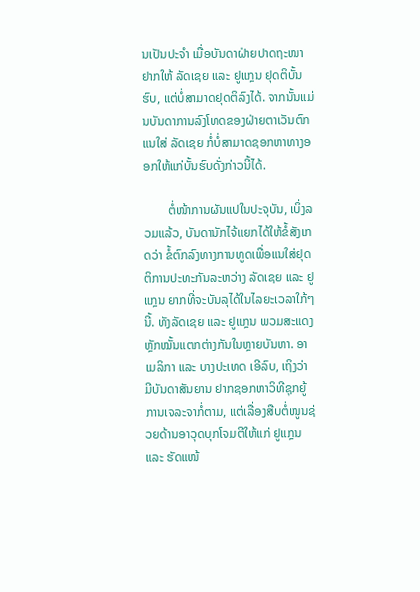ນເປັນປະຈຳ ເມື່ອບັນດາຝ່າຍປາດຖະໜາຢາກໃຫ້ ລັດເຊຍ ແລະ ຢູແກຼນ ຢຸດຕິບັ້ນຮົບ, ແຕ່ບໍ່ສາມາດຢຸດຕິລົງໄດ້. ຈາກນັ້ນແມ່ນບັນດາການລົງໂທດຂອງຝ່າຍຕາເວັນຕົກ ແນໃສ່ ລັດເຊຍ ກໍ່ບໍ່ສາມາດຊອກຫາທາງອອກໃຫ້ແກ່ບັ້ນຮົບດັ່ງກ່າວນີ້ໄດ້.

        ຕໍ່ໜ້າການຜັນແປໃນປະຈຸບັນ, ເບິ່ງລວມແລ້ວ, ບັນດານັກໄຈ້ແຍກໄດ້ໃຫ້ຂໍ້ສັງເກດວ່າ ຂໍ້ຕົກລົງທາງການທູດເພື່ອແນໃສ່ຢຸດຕິການປະທະກັນລະຫວ່າງ ລັດເຊຍ ແລະ ຢູແກຼນ ຍາກທີ່ຈະບັນລຸໄດ້ໃນໄລຍະເວລາໃກ້ໆນີ້. ທັງລັດເຊຍ ແລະ ຢູແກຼນ ພວມສະແດງຫຼັກໝັ້ນແຕກຕ່າງກັນໃນຫຼາຍບັນຫາ. ອາເມລິກາ ແລະ ບາງປະເທດ ເອີລົບ, ເຖິງວ່າ ມີບັນດາສັນຍານ ຢາກຊອກຫາວິທີຊຸກຍູ້ການເຈລະຈາກໍ່ຕາມ, ແຕ່ເລື່ອງສືບຕໍ່ໜູນຊ່ວຍດ້ານອາວຸດບຸກໂຈມຕີໃຫ້ແກ່ ຢູແກຼນ ແລະ ຮັດແໜ້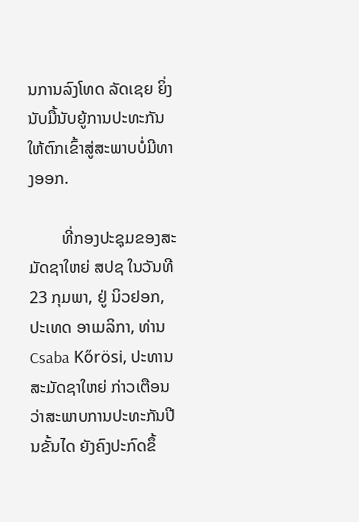ນການລົງໂທດ ລັດເຊຍ ຍິ່ງນັບມື້ນັບຍູ້ການປະທະກັນໃຫ້ຕົກເຂົ້າສູ່ສະພາບບໍ່ມີທາງອອກ.

        ທີ່ກອງປະຊຸມຂອງສະມັດຊາໃຫຍ່ ສປຊ ໃນວັນທີ 23 ກຸມພາ, ຢູ່ ນິວຢອກ, ປະເທດ ອາເມລິກາ, ທ່ານ Csaba Kőrösi, ປະທານສະມັດຊາໃຫຍ່ ກ່າວເຕືອນວ່າສະພາບການປະທະກັນປີນຂັ້ນໄດ ຍັງຄົງປະກົດຂຶ້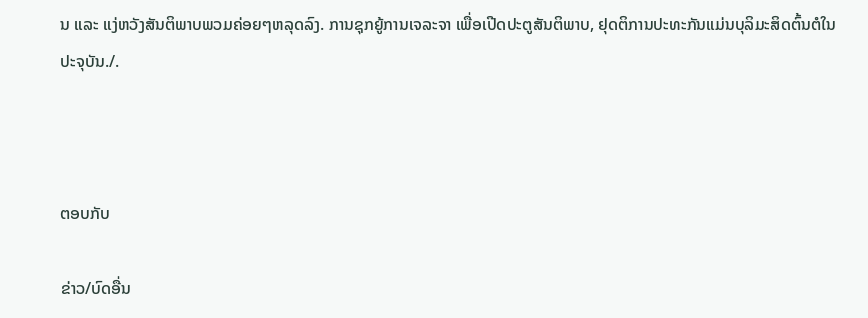ນ ແລະ ແງ່ຫວັງສັນຕິພາບພວມຄ່ອຍໆຫລຸດລົງ. ການຊຸກຍູ້ການເຈລະຈາ ເພື່ອເປີດປະຕູສັນຕິພາບ, ຢຸດຕິການປະທະກັນແມ່ນບຸລິມະສິດຕົ້ນຕໍໃນປະຈຸບັນ./.



ຕອບກັບ

ຂ່າວ/ບົດອື່ນ